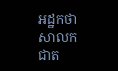អដ្ឋកថា សាលកជាត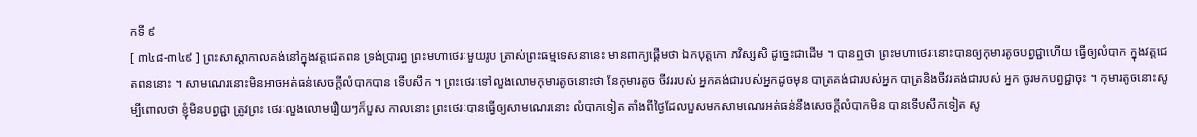កទី ៩
[ ៣៤៨-៣៤៩ ] ព្រះសាស្តាកាលគង់នៅក្នុងវត្តជេតពន ទ្រង់ប្រារព្ធ ព្រះមហាថេរៈមួយរូប ត្រាស់ព្រះធម្មទេសនានេះ មានពាក្យផ្តើមថា ឯកបុត្តកោ ភវិស្សសិ ដូច្នេះជាដើម ។ បានឮថា ព្រះមហាថេរៈនោះបានឲ្យកុមារតូចបព្វជ្ជាហើយ ធ្វើឲ្យលំបាក ក្នុងវត្តជេតពននោះ ។ សាមណេរនោះមិនអាចអត់ធន់សេចក្តីលំបាកបាន ទើបសឹក ។ ព្រះថេរៈទៅលួងលោមកុមារតូចនោះថា នែកុមារតូច ចីវររបស់ អ្នកគង់ជារបស់អ្នកដូចមុន បាត្រគង់ជារបស់អ្នក បាត្រនិងចីវរគង់ជារបស់ អ្នក ចូរមកបព្វជ្ជាចុះ ។ កុមារតូចនោះសូម្បីពោលថា ខ្ញុំមិនបព្វជ្ជា ត្រូវព្រះ ថេរៈលួងលោមរឿយៗក៏បួស កាលនោះ ព្រះថេរៈបានធ្វើឲ្យសាមណេរនោះ លំបាកទៀត តាំងពីថ្ងៃដែលបួសមកសាមណេរអត់ធន់នឹងសេចក្តីលំបាកមិន បានទើបសឹកទៀត សូ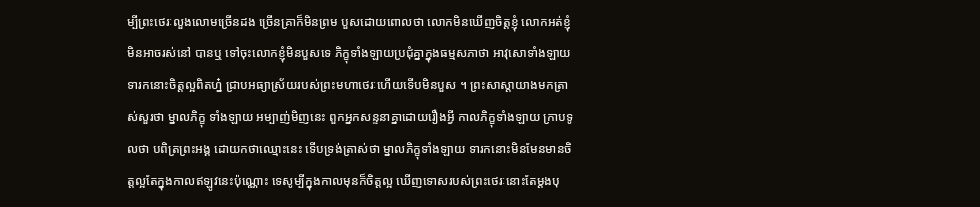ម្បីព្រះថេរៈលួងលោមច្រើនដង ច្រើនគ្រាក៏មិនព្រម បួសដោយពោលថា លោកមិនឃើញចិត្តខ្ញុំ លោកអត់ខ្ញុំមិនអាចរស់នៅ បានឬ ទៅចុះលោកខ្ញុំមិនបួសទេ ភិក្ខុទាំងឡាយប្រជុំគ្នាក្នុងធម្មសភាថា អាវុសោទាំងឡាយ ទារកនោះចិត្តល្អពិតហ្ន៎ ជ្រាបអធ្យាស្រ័យរបស់ព្រះមហាថេរៈហើយទើបមិនបួស ។ ព្រះសាស្តាយាងមកត្រាស់សួរថា ម្នាលភិក្ខុ ទាំងឡាយ អម្បាញ់មិញនេះ ពួកអ្នកសន្ទនាគ្នាដោយរឿងអ្វី កាលភិក្ខុទាំងឡាយ ក្រាបទូលថា បពិត្រព្រះអង្គ ដោយកថាឈ្មោះនេះ ទើបទ្រង់ត្រាស់ថា ម្នាលភិក្ខុទាំងឡាយ ទារកនោះមិនមែនមានចិត្តល្អតែក្នុងកាលឥឡូវនេះប៉ុណ្ណោះ ទេសូម្បីក្នុងកាលមុនក៏ចិត្តល្អ ឃើញទោសរបស់ព្រះថេរៈនោះតែម្តងបុ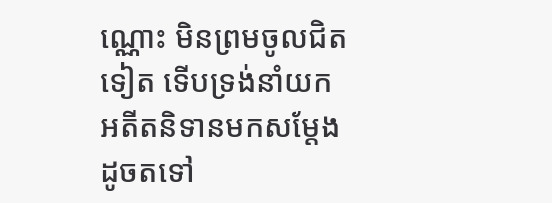ណ្ណោះ មិនព្រមចូលជិតទៀត ទើបទ្រង់នាំយកអតីតនិទានមកសម្តែងដូចតទៅ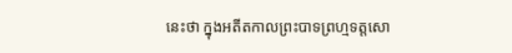នេះថា ក្នុងអតីតកាលព្រះបាទព្រហ្មទត្តសោ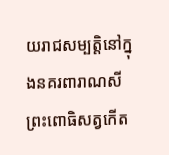យរាជសម្បត្តិនៅក្នុងនគរពារាណសី ព្រះពោធិសត្វកើត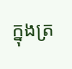ក្នុងត្រ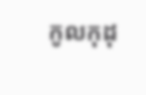កូលកុដុ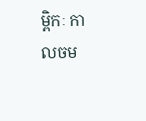ម្ពិកៈ កាលចម